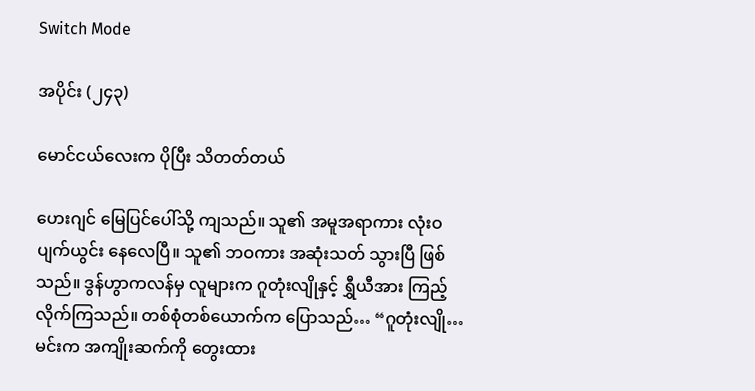Switch Mode

အပိုင်း (၂၄၃)

မောင်ငယ်လေးက ပိုပြီး သိတတ်တယ်

ဟေးဂျင် မြေပြင်ပေါ်သို့ ကျသည်။ သူ၏ အမူအရာကား လုံးဝ ပျက်ယွင်း နေလေပြီ။ သူ၏ ဘဝကား အဆုံးသတ် သွားပြီ ဖြစ်သည်။ ဒွန်ဟွာကလန်မှ လူများက ဂူတုံးလျိုနှင့် ရွှီယီအား ကြည့်လိုက်ကြသည်။ တစ်စုံတစ်ယောက်က ပြောသည်… “ဂူတုံးလျို… မင်းက အကျိုးဆက်ကို တွေးထား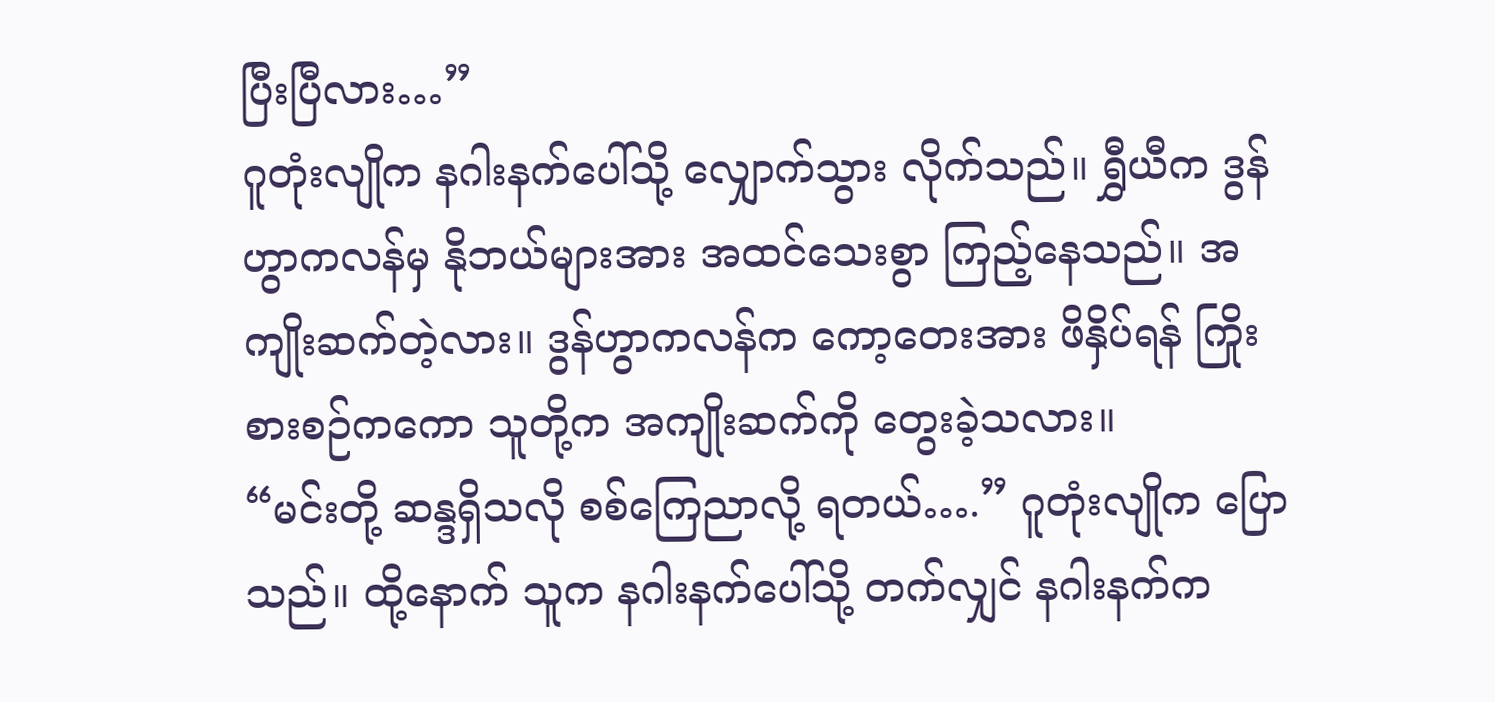ပြီးပြီလား…”
ဂူတုံးလျိုက နဂါးနက်ပေါ်သို့ လျှောက်သွား လိုက်သည်။ ရွှီယီက ဒွန်ဟွာကလန်မှ နိုဘယ်များအား အထင်သေးစွာ ကြည့်နေသည်။ အကျိုးဆက်တဲ့လား။ ဒွန်ဟွာကလန်က ကော့တေးအား ဖိနှိပ်ရန် ကြိုးစားစဉ်ကကော သူတို့က အကျိုးဆက်ကို တွေးခဲ့သလား။
“မင်းတို့ ဆန္ဒရှိသလို စစ်ကြေညာလို့ ရတယ်….” ဂူတုံးလျိုက ပြောသည်။ ထို့နောက် သူက နဂါးနက်ပေါ်သို့ တက်လျှင် နဂါးနက်က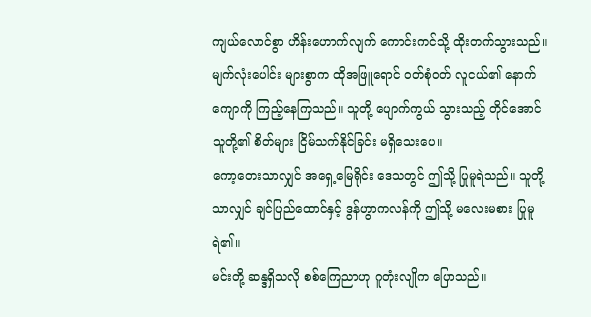ကျယ်လောင်စွာ ဟိန်းဟောက်လျက် ကောင်းကင်သို့ ထိုးတက်သွားသည်။
မျက်လုံးပေါင်း များစွာက ထိုအဖြူရောင် ဝတ်စုံဝတ် လူငယ်၏ နောက်ကျောကို ကြည့်နေကြသည်။ သူတို့ ပျောက်ကွယ် သွားသည့် တိုင်အောင် သူတို့၏ စိတ်များ ငြိမ်သက်နိုင်ခြင်း မရှိသေးပေ။
ကော့တေးသာလျှင် အရှေ့မြေရိုင်း ဒေသတွင် ဤသို့ ပြုမူရဲသည်။ သူတို့သာလျှင် ချင်ပြည်ထောင်နှင့် ဒွန်ဟွာကလန်ကို ဤသို့ မလေးမစား ပြုမူရဲ၏။
မင်းတို့ ဆန္ဒရှိသလို စစ်ကြေညာဟု ဂူတုံးလျိုက ပြောသည်။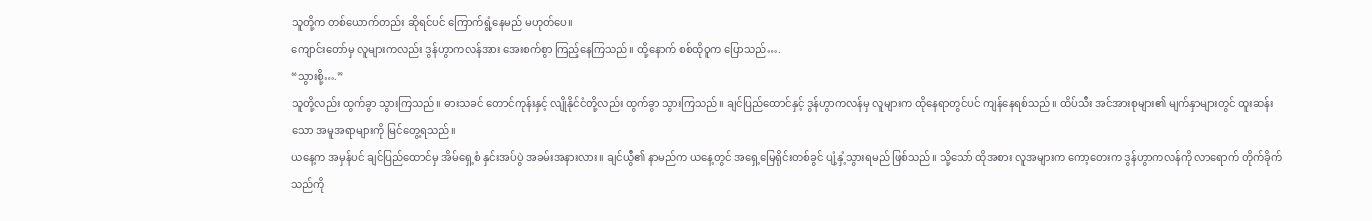သူတို့က တစ်ယောက်တည်း ဆိုရင်ပင် ကြောက်ရွံ့နေမည် မဟုတ်ပေ။
ကျောင်းတော်မှ လူများကလည်း ဒွန်ဟွာကလန်အား အေးစက်စွာ ကြည့်နေကြသည်။ ထို့နောက် စစ်ထိုဝူက ပြောသည်….
“သွားစို့….”
သူတို့လည်း ထွက်ခွာ သွားကြသည်။ ဓားသခင် တောင်ကုန်းနှင့် လျိုနိုင်ငံတို့လည်း ထွက်ခွာ သွားကြသည်။ ချင်ပြည်ထောင်နှင့် ဒွန်ဟွာကလန်မှ လူများက ထိုနေရာတွင်ပင် ကျန်နေရစ်သည်။ ထိပ်သီး အင်အားစုများ၏ မျက်နှာများတွင် ထူးဆန်းသော အမူအရာများကို မြင်တွေ့ရသည်။
ယနေ့က အမှန်ပင် ချင်ပြည်ထောင်မှ အိမ်ရှေ့စံ နှင်းအပ်ပွဲ အခမ်းအနားလား။ ချင်ယွီ၏ နာမည်က ယနေ့တွင် အရှေ့မြေရိုင်းတစ်ခွင် ပျံ့နှံ့သွားရမည် ဖြစ်သည်။ သို့သော် ထိုအစား လူအများက ကော့တေးက ဒွန်ဟွာကလန်ကို လာရောက် တိုက်ခိုက်သည်ကို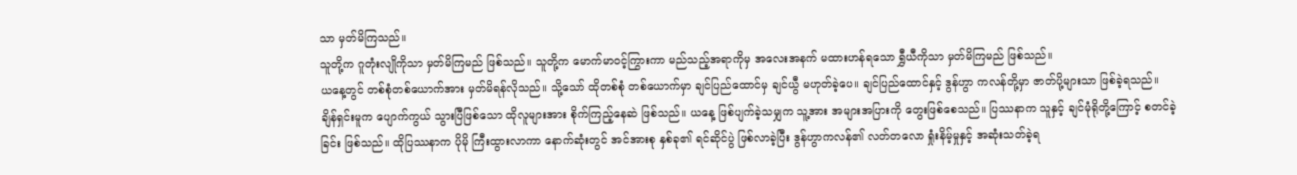သာ မှတ်မိကြသည်။
သူတို့က ဂူတုံးလျိုကိုသာ မှတ်မိကြမည် ဖြစ်သည်။ သူတို့က မောက်မာဝင့်ကြွားကာ မည်သည့်အရာကိုမှ အလေးအနက် မထားဟန်ရသော ရွှီယီကိုသာ မှတ်မိကြမည် ဖြစ်သည်။
ယနေ့တွင် တစ်စုံတစ်ယောက်အား မှတ်မိရန်လိုသည်။ သို့သော် ထိုတစ်စုံ တစ်ယောက်မှာ ချင်ပြည်ထောင်မှ ချင်ယွီ မဟုတ်ခဲ့ပေ။ ချင်ပြည်ထောင်နှင့် ဒွန်ဟွာ ကလန်တို့မှာ ဇာတ်ပို့များသာ ဖြစ်ခဲ့ရသည်။
ချိန်ရှင်းမူက ပျောက်ကွယ် သွားပြီဖြစ်သော ထိုလူများအား စိုက်ကြည့်နေဆဲ ဖြစ်သည်။ ယနေ့ ဖြစ်ပျက်ခဲ့သမျှက သူ့အား အများအပြားကို တွေးဖြစ်စေသည်။ ပြဿနာက သူနှင့် ချင်မုံရိုတို့ကြောင့် စတင်ခဲ့ခြင်း ဖြစ်သည်။ ထိုပြဿနာက ပိုမို ကြီးထွားလာကာ နောက်ဆုံးတွင် အင်အားစု နှစ်ခု၏ ရင်ဆိုင်ပွဲ ဖြစ်လာခဲ့ပြီး ဒွန်ဟွာကလန်၏ လတ်တလော ရှုံးနိမ့်မှုနှင့် အဆုံးသတ်ခဲ့ရ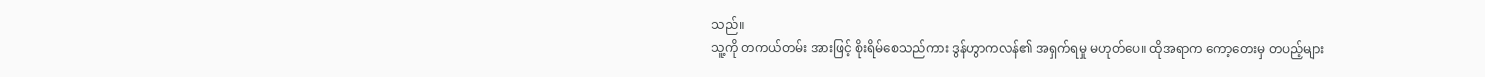သည်။
သူ့ကို တကယ်တမ်း အားဖြင့် စိုးရိမ်စေသည်ကား ဒွန်ဟွာကလန်၏ အရှက်ရမှု မဟုတ်ပေ။ ထိုအရာက ကော့တေးမှ တပည့်များ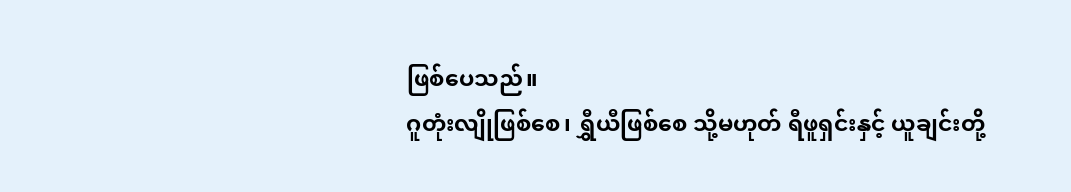ဖြစ်ပေသည်။
ဂူတုံးလျိုဖြစ်စေ၊ ရွှီယီဖြစ်စေ သို့မဟုတ် ရီဖူရှင်းနှင့် ယူချင်းတို့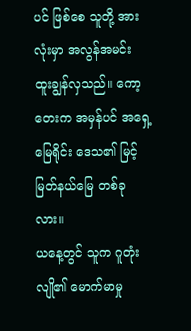ပင် ဖြစ်စေ သူတို့ အားလုံးမှာ အလွန်အမင်း ထူးချွန်လှသည်။ ကော့တေးက အမှန်ပင် အရှေ့မြေရိုင်း ဒေသ၏ မြင့်မြတ်နယ်မြေ တစ်ခုလား။
ယနေ့တွင် သူက ဂူတုံးလျို၏ မောက်မာမှု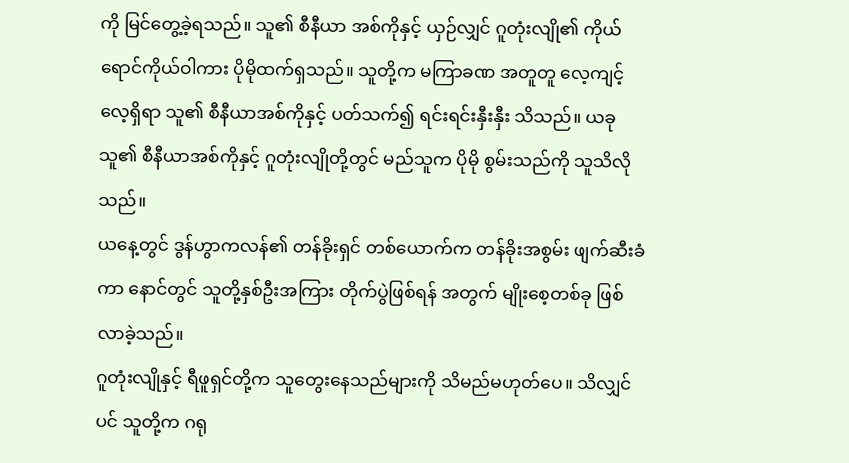ကို မြင်တွေ့ခဲ့ရသည်။ သူ၏ စီနီယာ အစ်ကိုနှင့် ယှဉ်လျှင် ဂူတုံးလျို၏ ကိုယ်ရောင်ကိုယ်ဝါကား ပိုမိုထက်ရှသည်။ သူတို့က မကြာခဏ အတူတူ လေ့ကျင့်လေ့ရှိရာ သူ၏ စီနီယာအစ်ကိုနှင့် ပတ်သက်၍ ရင်းရင်းနှီးနှီး သိသည်။ ယခု သူ၏ စီနီယာအစ်ကိုနှင့် ဂူတုံးလျိုတို့တွင် မည်သူက ပိုမို စွမ်းသည်ကို သူသိလိုသည်။
ယနေ့တွင် ဒွန်ဟွာကလန်၏ တန်ခိုးရှင် တစ်ယောက်က တန်ခိုးအစွမ်း ဖျက်ဆီးခံကာ နောင်တွင် သူတို့နှစ်ဦးအကြား တိုက်ပွဲဖြစ်ရန် အတွက် မျိုးစေ့တစ်ခု ဖြစ်လာခဲ့သည်။
ဂူတုံးလျိုနှင့် ရီဖူရှင်တို့က သူတွေးနေသည်များကို သိမည်မဟုတ်ပေ။ သိလျှင်ပင် သူတို့က ဂရု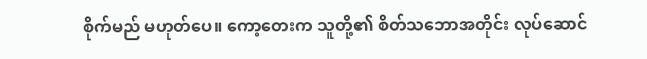စိုက်မည် မဟုတ်ပေ။ ကော့တေးက သူတို့၏ စိတ်သဘောအတိုင်း လုပ်ဆောင်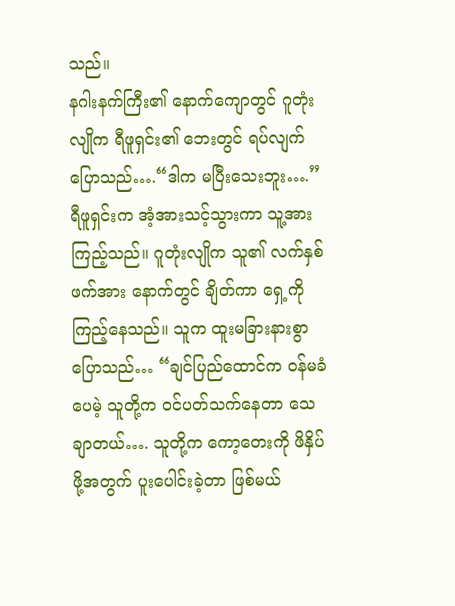သည်။
နဂါးနက်ကြီး၏ နောက်ကျောတွင် ဂူတုံးလျိုက ရီဖူရှင်း၏ ဘေးတွင် ရပ်လျက် ပြောသည်….“ဒါက မပြီးသေးဘူး….”
ရီဖူရှင်းက အံ့အားသင့်သွားကာ သူ့အား ကြည့်သည်။ ဂူတုံးလျိုက သူ၏ လက်နှစ်ဖက်အား နောက်တွင် ချိတ်ကာ ရှေ့ကို ကြည့်နေသည်။ သူက ထူးမခြားနားစွာ ပြောသည်… “ချင်ပြည်ထောင်က ဝန်မခံပေမဲ့ သူတို့က ဝင်ပတ်သက်နေတာ သေချာတယ်…. သူတို့က ကော့တေးကို ဖိနှိပ်ဖို့အတွက် ပူးပေါင်းခဲ့တာ ဖြစ်မယ်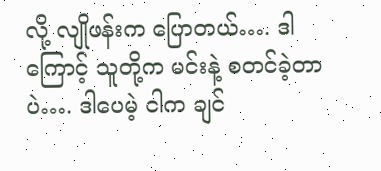လို့ လျိုဖန်းက ပြောတယ်…. ဒါကြောင့် သူတို့က မင်းနဲ့ စတင်ခဲ့တာပဲ…. ဒါပေမဲ့ ငါက ချင်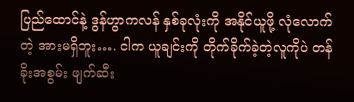ပြည်ထောင်နဲ့ ဒွန်ဟွာကလန် နှစ်ခုလုံးကို အနိုင်ယူဖို့ လုံလောက်တဲ့ အားမရှိဘူး…. ငါက ယူချင်းကို တိုက်ခိုက်ခဲ့တဲ့လူကိုပဲ တန်ခိုးအစွမ်း ဖျက်ဆီး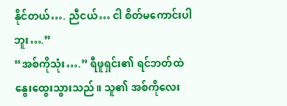နိုင်တယ်…. ညီငယ်… ငါ စိတ်မကောင်းပါဘူး….”
“အစ်ကိုသုံး….” ရီဖူရှင်း၏ ရင်ဘတ်ထဲ နွေးထွေးသွားသည်။ သူ၏ အစ်ကိုလေး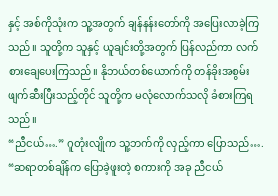နှင့် အစ်ကိုသုံးက သူ့အတွက် ချန်နန်းတော်ကို အပြေးလာခဲ့ကြသည်။ သူတို့က သူနှင့် ယူချင်းတို့အတွက် ပြန်လည်ကာ လက်စားချေပေးကြသည်။ နိုဘယ်တစ်ယောက်ကို တန်ခိုးအစွမ်း ဖျက်ဆီးပြီးသည့်တိုင် သူတို့က မလုံလောက်သလို ခံစားကြရသည်။
“ညီငယ်….” ဂူတုံးလျိုက သူ့ဘက်ကို လှည့်ကာ ပြောသည်…. “ဆရာတစ်ချိန်က ပြောခဲ့ဖူးတဲ့ စကားကို အခု ညီငယ်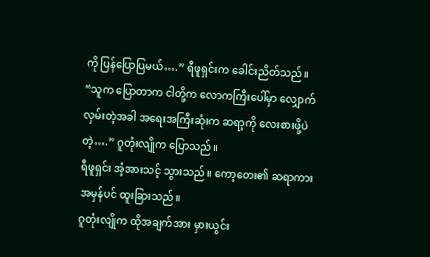ကို ပြန်ပြောပြမယ်….” ရီဖူရှင်းက ခေါင်းညိတ်သည်။
“သူက ပြောတာက ငါတို့က လောကကြီးပေါ်မှာ လျှောက်လှမ်းတဲ့အခါ အရေးအကြီးဆုံးက ဆရာ့ကို လေးစားဖို့ပဲတဲ့….” ဂူတုံးလျိုက ပြောသည်။
ရီဖူရှင်း အံ့အားသင့် သွားသည်။ ကော့တေး၏ ဆရာကား အမှန်ပင် ထူးခြားသည်။
ဂူတုံးလျိုက ထိုအချက်အား မှားယွင်း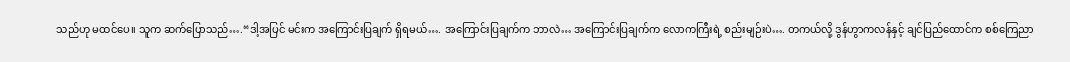သည်ဟု မထင်ပေ။ သူက ဆက်ပြောသည်….“ဒါ့အပြင် မင်းက အကြောင်းပြချက် ရှိရမယ်…. အကြောင်းပြချက်က ဘာလဲ… အကြောင်းပြချက်က လောကကြီးရဲ့ စည်းမျဉ်းပဲ…. တကယ်လို့ ဒွန်ဟွာကလန်နှင့် ချင်ပြည်ထောင်က စစ်ကြေညာ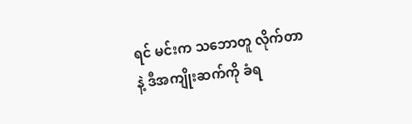ရင် မင်းက သဘောတူ လိုက်တာနဲ့ ဒီအကျိုးဆက်ကို ခံရ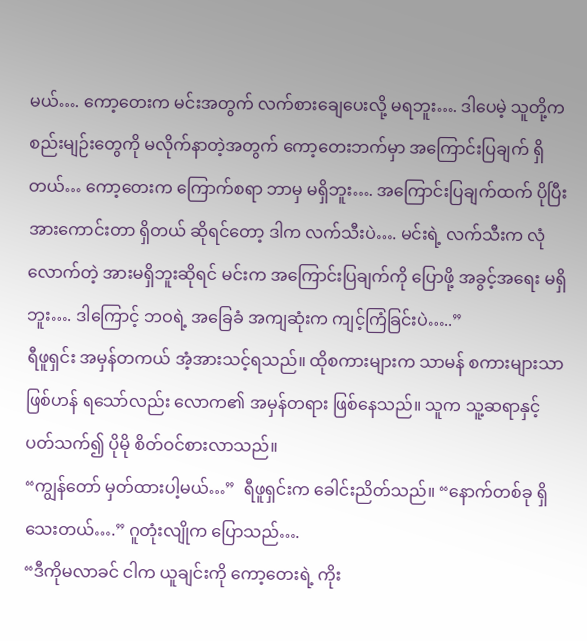မယ်…. ကော့တေးက မင်းအတွက် လက်စားချေပေးလို့ မရဘူး…. ဒါပေမဲ့ သူတို့က စည်းမျဉ်းတွေကို မလိုက်နာတဲ့အတွက် ကော့တေးဘက်မှာ အကြောင်းပြချက် ရှိတယ်… ကော့တေးက ကြောက်စရာ ဘာမှ မရှိဘူး…. အကြောင်းပြချက်ထက် ပိုပြီး အားကောင်းတာ ရှိတယ် ဆိုရင်တော့ ဒါက လက်သီးပဲ…. မင်းရဲ့ လက်သီးက လုံလောက်တဲ့ အားမရှိဘူးဆိုရင် မင်းက အကြောင်းပြချက်ကို ပြောဖို့ အခွင့်အရေး မရှိဘူး…. ဒါကြောင့် ဘဝရဲ့ အခြေခံ အကျဆုံးက ကျင့်ကြံခြင်းပဲ…..”
ရီဖူရှင်း အမှန်တကယ် အံ့အားသင့်ရသည်။ ထိုစကားများက သာမန် စကားများသာ ဖြစ်ဟန် ရသော်လည်း လောက၏ အမှန်တရား ဖြစ်နေသည်။ သူက သူ့ဆရာနှင့် ပတ်သက်၍ ပိုမို စိတ်ဝင်စားလာသည်။
“ကျွန်တော် မှတ်ထားပါ့မယ်…”  ရီဖူရှင်းက ခေါင်းညိတ်သည်။ “နောက်တစ်ခု ရှိသေးတယ်….” ဂူတုံးလျိုက ပြောသည်….
“ဒီကိုမလာခင် ငါက ယူချင်းကို ကော့တေးရဲ့ ကိုး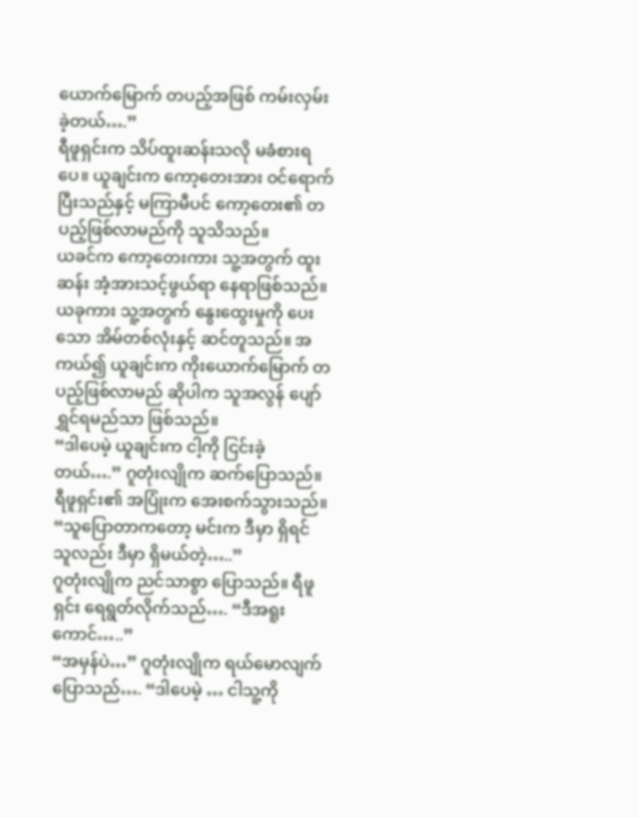ယောက်မြောက် တပည့်အဖြစ် ကမ်းလှမ်းခဲ့တယ်….”
ရီဖူရှင်းက သိပ်ထူးဆန်းသလို မခံစားရပေ။ ယူချင်းက ကော့တေးအား ဝင်ရောက်ပြီးသည်နှင့် မကြာမီပင် ကော့တေး၏ တပည့်ဖြစ်လာမည်ကို သူသိသည်။
ယခင်က ကော့တေးကား သူ့အတွက် ထူးဆန်း အံ့အားသင့်ဖွယ်ရာ နေရာဖြစ်သည်။ ယခုကား သူ့အတွက် နွေးထွေးမှုကို ပေးသော အိမ်တစ်လုံးနှင့် ဆင်တူသည်။ အကယ်၍ ယူချင်းက ကိုးယောက်မြောက် တပည့်ဖြစ်လာမည် ဆိုပါက သူအလွန် ပျော်ရွှင်ရမည်သာ ဖြစ်သည်။
“ဒါပေမဲ့ ယူချင်းက ငါ့ကို ငြင်းခဲ့တယ်….” ဂူတုံးလျိုက ဆက်ပြောသည်။ ရီဖူရှင်း၏ အပြုံးက အေးစက်သွားသည်။ “သူပြောတာကတော့ မင်းက ဒီမှာ ရှိရင် သူလည်း ဒီမှာ ရှိမယ်တဲ့…..”
ဂူတုံးလျိုက ညင်သာစွာ ပြောသည်။ ရီဖူရှင်း ရေရွတ်လိုက်သည်…. “ဒီအရူးကောင်…..”
“အမှန်ပဲ…” ဂူတုံးလျိုက ရယ်မောလျက် ပြောသည်…. “ဒါပေမဲ့ … ငါသူ့ကို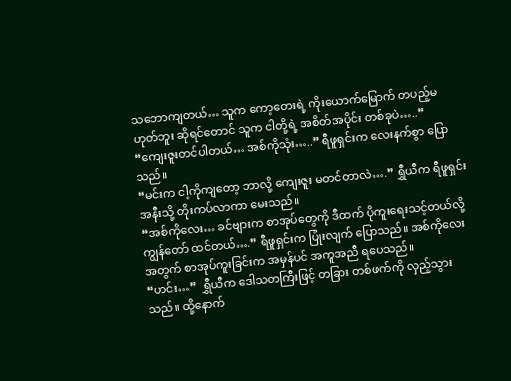သဘောကျတယ်… သူက ကော့တေးရဲ့ ကိုးယောက်မြောက် တပည့်မဟုတ်ဘူး ဆိုရင်တောင် သူက ငါတို့ရဲ့ အစိတ်အပိုင်း တစ်ခုပဲ…..”
“ကျေးဇူးတင်ပါတယ်… အစ်ကိုသုံး…..” ရီဖူရှင်းက လေးနက်စွာ ပြောသည်။
“မင်းက ငါ့ကိုကျတော့ ဘာလို့ ကျေးဇူး မတင်တာလဲ….” ရွှီယီက ရီဖူရှင်း အနီးသို့ တိုးကပ်လာကာ မေးသည်။
“အစ်ကိုလေး… ခင်ဗျားက စာအုပ်တွေကို ဒီထက် ပိုကူးရေးသင့်တယ်လို့ ကျွန်တော် ထင်တယ်….” ရီဖူရှင်းက ပြုံးလျက် ပြောသည်။ အစ်ကိုလေး အတွက် စာအုပ်ကူးခြင်းက အမှန်ပင် အကူအညီ ရပေသည်။
“ဟင်း…”  ရွှီယီက ဒေါသတကြီးဖြင့် တခြား တစ်ဖက်ကို လှည့်သွားသည်။ ထို့နောက်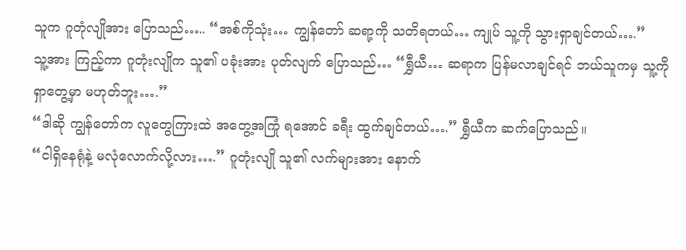သူက ဂူတုံလျိုအား ပြောသည်….. “အစ်ကိုသုံး… ကျွန်တော် ဆရာ့ကို သတိရတယ်… ကျုပ် သူ့ကို သွားရှာချင်တယ်….”
သူ့အား ကြည့်ကာ ဂူတုံးလျိုက သူ၏ ပခုံးအား ပုတ်လျက် ပြောသည်… “ရွှီယီ… ဆရာက ပြန်မလာချင်ရင် ဘယ်သူကမှ သူ့ကို ရှာတွေ့မှာ မဟုတ်ဘူး….”
“ဒါဆို ကျွန်တော်က လူတွေကြားထဲ အတွေ့အကြုံ ရအောင် ခရီး ထွက်ချင်တယ်….” ရွှီယီက ဆက်ပြောသည်။
“ငါရှိနေရုံနဲ့ မလုံလောက်လို့လား….” ဂူတုံးလျို သူ၏ လက်များအား နောက်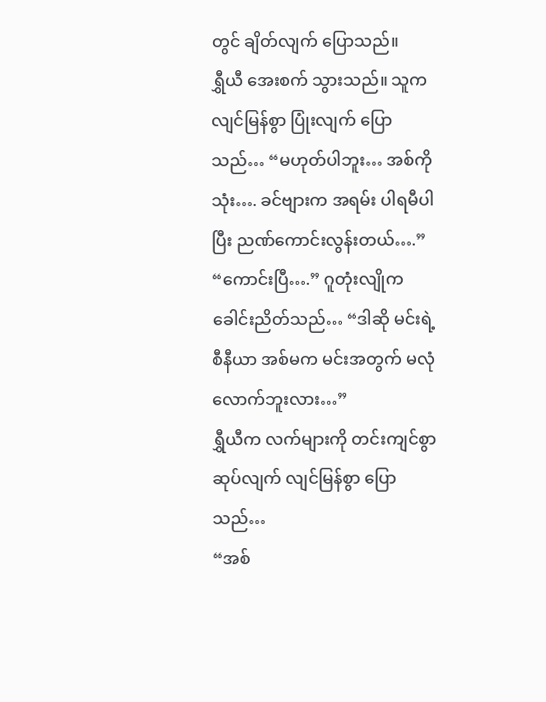တွင် ချိတ်လျက် ပြောသည်။
ရွှီယီ အေးစက် သွားသည်။ သူက လျင်မြန်စွာ ပြုံးလျက် ပြောသည်… “မဟုတ်ပါဘူး… အစ်ကိုသုံး…. ခင်ဗျားက အရမ်း ပါရမီပါပြီး ညဏ်ကောင်းလွန်းတယ်….”
“ကောင်းပြီ….” ဂူတုံးလျိုက ခေါင်းညိတ်သည်… “ဒါဆို မင်းရဲ့ စီနီယာ အစ်မက မင်းအတွက် မလုံလောက်ဘူးလား…”
ရွှီယီက လက်များကို တင်းကျင်စွာ ဆုပ်လျက် လျင်မြန်စွာ ပြောသည်…
“အစ်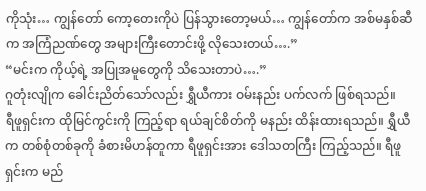ကိုသုံး… ကျွန်တော် ကော့တေးကိုပဲ ပြန်သွားတော့မယ်… ကျွန်တော်က အစ်မနှစ်ဆီက အကြံညဏ်တွေ အများကြီးတောင်းဖို့ လိုသေးတယ်….”
“မင်းက ကိုယ့်ရဲ့ အပြုအမူတွေကို သိသေးတာပဲ….”
ဂူတုံးလျိုက ခေါင်းညိတ်သော်လည်း ရွှီယီကား ဝမ်းနည်း ပက်လက် ဖြစ်ရသည်။
ရီဖူရှင်းက ထိုမြင်ကွင်းကို ကြည့်ရာ ရယ်ချင်စိတ်ကို မနည်း ထိန်းထားရသည်။ ရွှီယီက တစ်စုံတစ်ခုကို ခံစားမိဟန်တူကာ ရီဖူရှင်းအား ဒေါသတကြီး ကြည့်သည်။ ရီဖူရှင်းက မည်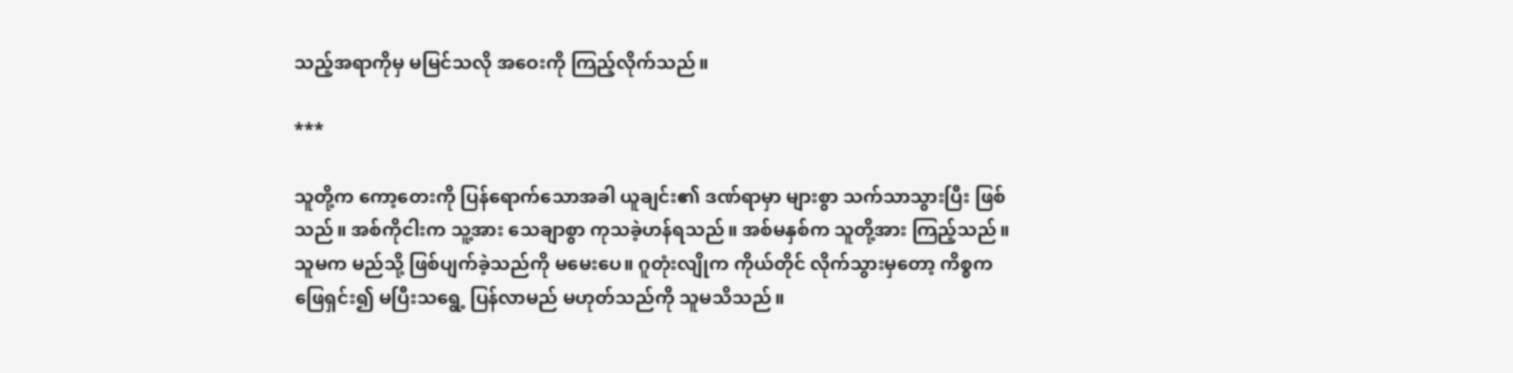သည့်အရာကိုမှ မမြင်သလို အဝေးကို ကြည့်လိုက်သည်။

***

သူတို့က ကော့တေးကို ပြန်ရောက်သောအခါ ယူချင်း၏ ဒဏ်ရာမှာ များစွာ သက်သာသွားပြီး ဖြစ်သည်။ အစ်ကိုငါးက သူ့အား သေချာစွာ ကုသခဲ့ဟန်ရသည်။ အစ်မနှစ်က သူတို့အား ကြည့်သည်။ သူမက မည်သို့ ဖြစ်ပျက်ခဲ့သည်ကို မမေးပေ။ ဂူတုံးလျိုက ကိုယ်တိုင် လိုက်သွားမှတော့ ကိစ္စက ဖြေရှင်း၍ မပြီးသရွေ့ ပြန်လာမည် မဟုတ်သည်ကို သူမသိသည်။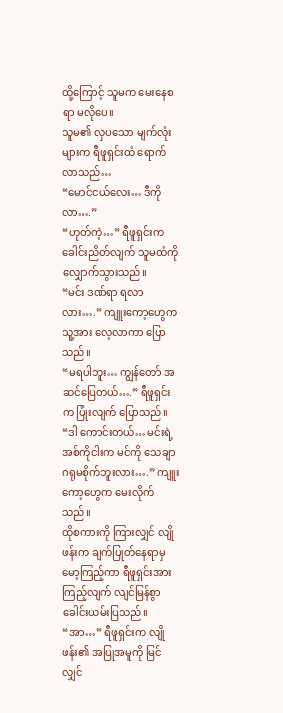ထို့ကြောင့် သူမက မေးနေစရာ မလိုပေ။
သူမ၏ လှပသော မျက်လုံးများက ရီဖူရှင်းထံ ရောက်လာသည်…
“မောင်ငယ်လေး… ဒီကိုလာ….”
“ဟုတ်ကဲ့…” ရီဖူရှင်းက ခေါင်းညိတ်လျက် သူမထံကို လျှောက်သွားသည်။
“မင်း ဒဏ်ရာ ရလာလား….” ကျူးကော့ဟွေက သူ့အား လေ့လာကာ ပြောသည်။
“မရပါဘူး… ကျွန်တော် အဆင်ပြေတယ်….” ရီဖူရှင်းက ပြုံးလျက် ပြောသည်။
“ဒါ ကောင်းတယ်… မင်းရဲ့ အစ်ကိုငါးက မင်ကို သေချာ ဂရုမစိုက်ဘူးလား….” ကျူးကော့ဟွေက မေးလိုက်သည်။
ထိုစကားကို ကြားလျှင် လျိုဖန်းက ချက်ပြုတ်နေရာမှ မော့ကြည့်ကာ ရီဖူရှင်းအား ကြည့်လျက် လျင်မြန်စွာ ခေါင်းယမ်းပြသည်။
“အာ…” ရီဖူရှင်းက လျိုဖန်း၏ အပြုအမူကို မြင်လျှင်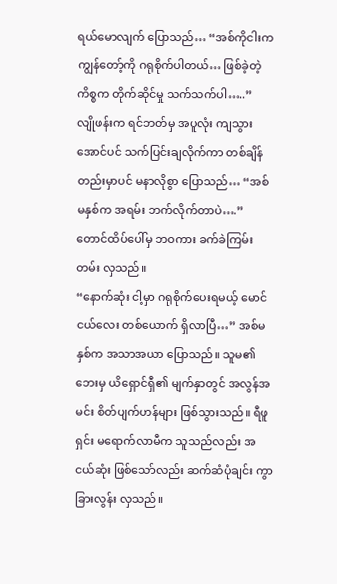ရယ်မောလျက် ပြောသည်… “အစ်ကိုငါးက ကျွန်တော့်ကို ဂရုစိုက်ပါတယ်… ဖြစ်ခဲ့တဲ့ ကိစ္စက တိုက်ဆိုင်မှု သက်သက်ပါ…..”
လျိုဖန်းက ရင်ဘတ်မှ အပူလုံး ကျသွားအောင်ပင် သက်ပြင်းချလိုက်ကာ တစ်ချိန်တည်းမှာပင် မနာလိုစွာ ပြောသည်… “အစ်မနှစ်က အရမ်း ဘက်လိုက်တာပဲ….”
တောင်ထိပ်ပေါ်မှ ဘဝကား ခက်ခဲကြမ်းတမ်း လှသည်။
“နောက်ဆုံး ငါ့မှာ ဂရုစိုက်ပေးရမယ့် မောင်ငယ်လေး တစ်ယောက် ရှိလာပြီ…” အစ်မနှစ်က အသာအယာ ပြောသည်။ သူမ၏ ဘေးမှ ယိရှောင်ရှီ၏ မျက်နှာတွင် အလွန်အမင်း စိတ်ပျက်ဟန်များ ဖြစ်သွားသည်။ ရီဖူရှင်း မရောက်လာမီက သူသည်လည်း အငယ်ဆုံး ဖြစ်သော်လည်း ဆက်ဆံပုံချင်း ကွာခြားလွန်း လှသည်။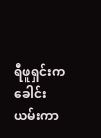ရီဖူရှင်းက ခေါင်းယမ်းကာ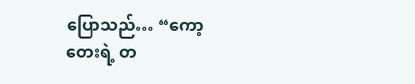ပြောသည်… “ကော့တေးရဲ့ တ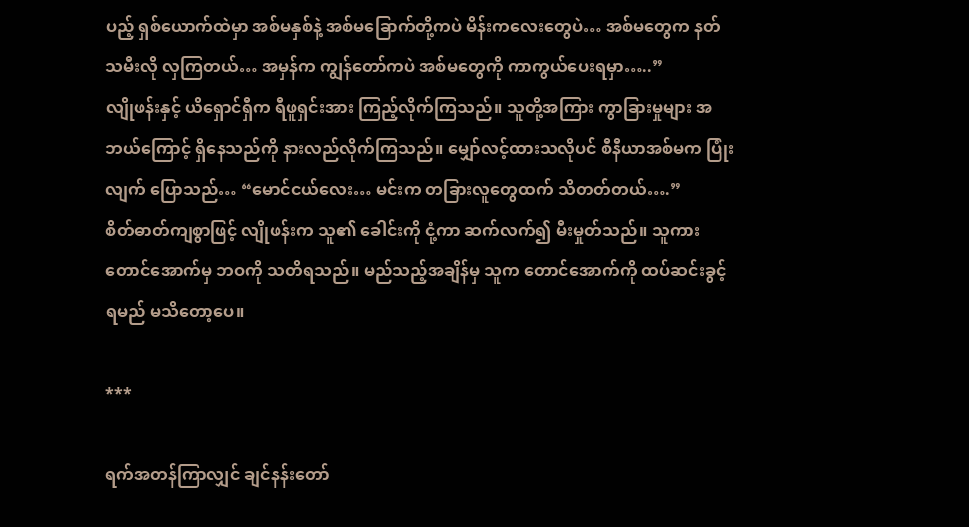ပည့် ရှစ်ယောက်ထဲမှာ အစ်မနှစ်နဲ့ အစ်မခြောက်တို့ကပဲ မိန်းကလေးတွေပဲ… အစ်မတွေက နတ်သမီးလို လှကြတယ်… အမှန်က ကျွန်တော်ကပဲ အစ်မတွေကို ကာကွယ်ပေးရမှာ…..”
လျိုဖန်းနှင့် ယိရှောင်ရှီက ရီဖူရှင်းအား ကြည့်လိုက်ကြသည်။ သူတို့အကြား ကွာခြားမှုများ အဘယ်ကြောင့် ရှိနေသည်ကို နားလည်လိုက်ကြသည်။ မျှော်လင့်ထားသလိုပင် စီနီယာအစ်မက ပြုံးလျက် ပြောသည်… “မောင်ငယ်လေး… မင်းက တခြားလူတွေထက် သိတတ်တယ်….”
စိတ်ဓာတ်ကျစွာဖြင့် လျိုဖန်းက သူ၏ ခေါင်းကို ငုံ့ကာ ဆက်လက်၍ မီးမှုတ်သည်။ သူကား တောင်အောက်မှ ဘဝကို သတိရသည်။ မည်သည့်အချိန်မှ သူက တောင်အောက်ကို ထပ်ဆင်းခွင့် ရမည် မသိတော့ပေ။

***

ရက်အတန်ကြာလျှင် ချင်နန်းတော်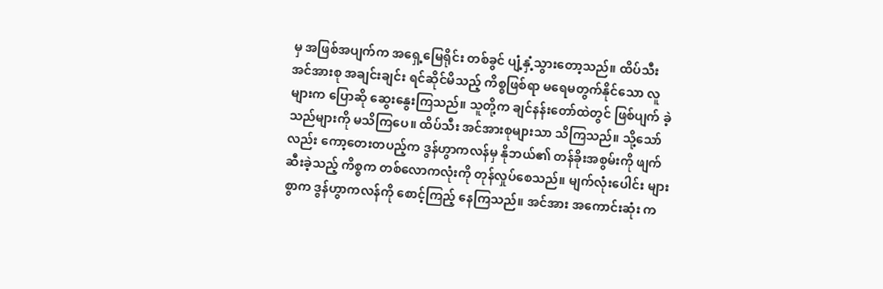မှ အဖြစ်အပျက်က အရှေ့မြေရိုင်း တစ်ခွင် ပျံ့နှံ့သွားတော့သည်။ ထိပ်သီး အင်အားစု အချင်းချင်း ရင်ဆိုင်မိသည့် ကိစ္စဖြစ်ရာ မရေမတွက်နိုင်သော လူများက ပြောဆို ဆွေးနွေးကြသည်။ သူတို့က ချင်နန်းတော်ထဲတွင် ဖြစ်ပျက် ခဲ့သည်များကို မသိကြပေ။ ထိပ်သီး အင်အားစုများသာ သိကြသည်။ သို့သော်လည်း ကော့တေးတပည့်က ဒွန်ဟွာကလန်မှ နိုဘယ်၏ တန်ခိုးအစွမ်းကို ဖျက်ဆီးခဲ့သည့် ကိစ္စက တစ်လောကလုံးကို တုန်လှုပ်စေသည်။ မျက်လုံးပေါင်း များစွာက ဒွန်ဟွာကလန်ကို စောင့်ကြည့် နေကြသည်။ အင်အား အကောင်းဆုံး က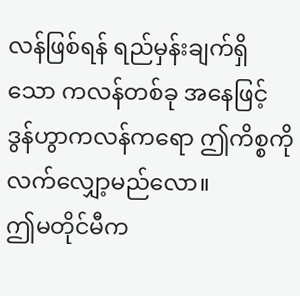လန်ဖြစ်ရန် ရည်မှန်းချက်ရှိသော ကလန်တစ်ခု အနေဖြင့် ဒွန်ဟွာကလန်ကရော ဤကိစ္စကို လက်လျှော့မည်လော။
ဤမတိုင်မီက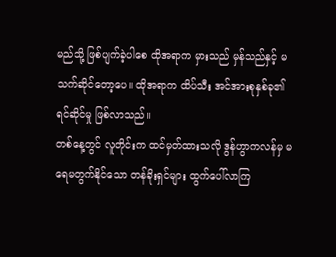မည်သို့ ဖြစ်ပျက်ခဲ့ပါစေ ထိုအရာက မှားသည် မှန်သည်နှင့် မသက်ဆိုင်တော့ပေ။ ထိုအရာက ထိပ်သီး အင်အားစုနှစ်ခု၏ ရင်ဆိုင်မှု ဖြစ်လာသည်။
တစ်နေ့တွင် လူတိုင်းက ထင်မှတ်ထားသလို ဒွန်ဟွာကလန်မှ မရေမတွက်နိုင်သော တန်ခိုးရှင်များ ထွက်ပေါ်လာကြ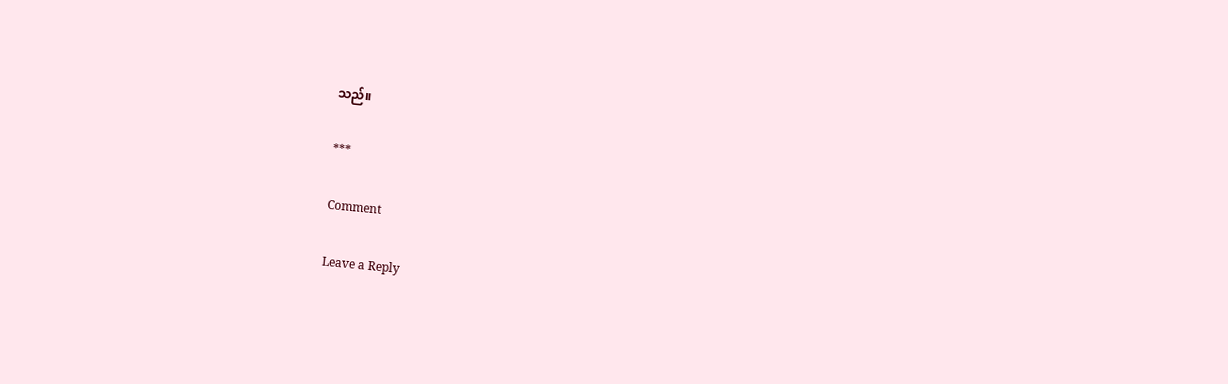သည်။

***

Comment

Leave a Reply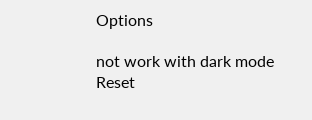Options

not work with dark mode
Reset